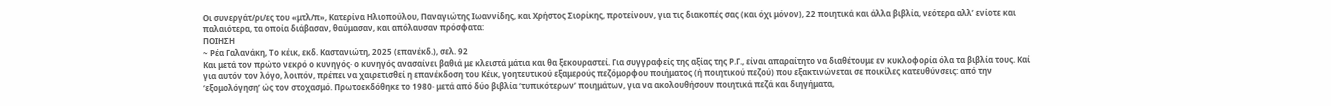Οι συνεργάτ/ρι/ες του «μτλ/π», Κατερίνα Ηλιοπούλου, Παναγιώτης Ιωαννίδης, και Χρήστος Σιορίκης, προτείνουν, για τις διακοπές σας (και όχι μόνον), 22 ποιητικά και άλλα βιβλία, νεότερα αλλ’ ενίοτε και παλαιότερα, τα οποία διάβασαν, θαύμασαν, και απόλαυσαν πρόσφατα:
ΠΟΙΗΣΗ
~ Ρέα Γαλανάκη, Το κέικ, εκδ. Καστανιώτη, 2025 (επανέκδ.), σελ. 92
Και μετά τον πρώτο νεκρό ο κυνηγός· ο κυνηγός ανασαίνει βαθιά με κλειστά μάτια και θα ξεκουραστεί. Για συγγραφείς της αξίας της Ρ.Γ., είναι απαραίτητο να διαθέτουμε εν κυκλοφορία όλα τα βιβλία τους. Καί για αυτόν τον λόγο, λοιπόν, πρέπει να χαιρετισθεί η επανέκδοση του Κέικ, γοητευτικού εξαμερούς πεζόμορφου ποιήματος (ή ποιητικού πεζού) που εξακτινώνεται σε ποικίλες κατευθύνσεις: από την ‘εξομολόγηση’ ώς τον στοχασμό. Πρωτοεκδόθηκε το 1980· μετά από δύο βιβλία ‘τυπικότερων’ ποιημάτων, για να ακολουθήσουν ποιητικά πεζά και διηγήματα,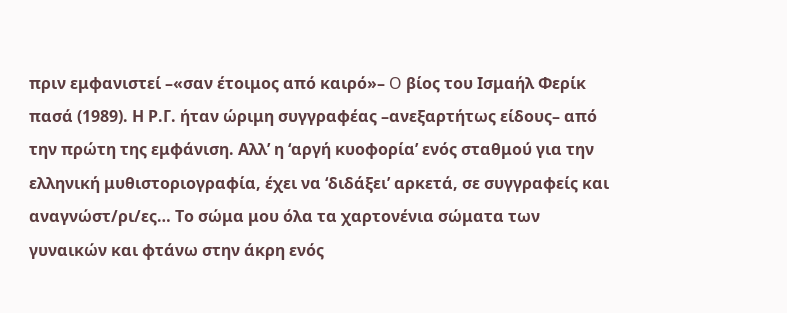πριν εμφανιστεί –«σαν έτοιμος από καιρό»– O βίος του Iσμαήλ Φερίκ πασά (1989). Η Ρ.Γ. ήταν ώριμη συγγραφέας –ανεξαρτήτως είδους– από την πρώτη της εμφάνιση. Αλλ’ η ‘αργή κυοφορία’ ενός σταθμού για την ελληνική μυθιστοριογραφία, έχει να ‘διδάξει’ αρκετά, σε συγγραφείς και αναγνώστ/ρι/ες… Το σώμα μου όλα τα χαρτονένια σώματα των γυναικών και φτάνω στην άκρη ενός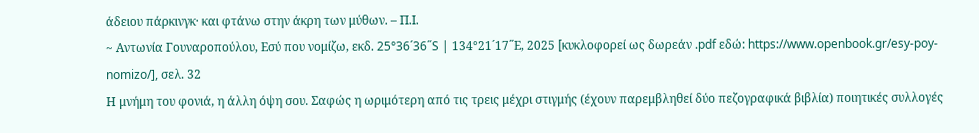άδειου πάρκινγκ· και φτάνω στην άκρη των μύθων. – Π.Ι.
~ Αντωνία Γουναροπούλου, Εσύ που νομίζω, εκδ. 25°36´36˝S | 134°21´17˝Ε, 2025 [κυκλοφορεί ως δωρεάν .pdf εδώ: https://www.openbook.gr/esy-poy-nomizo/], σελ. 32
Η μνήμη του φονιά, η άλλη όψη σου. Σαφώς η ωριμότερη από τις τρεις μέχρι στιγμής (έχουν παρεμβληθεί δύο πεζογραφικά βιβλία) ποιητικές συλλογές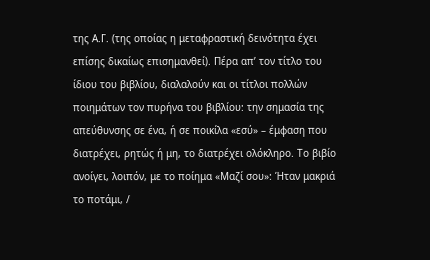της Α.Γ. (της οποίας η μεταφραστική δεινότητα έχει επίσης δικαίως επισημανθεί). Πέρα απ’ τον τίτλο του ίδιου του βιβλίου, διαλαλούν και οι τίτλοι πολλών ποιημάτων τον πυρήνα του βιβλίου: την σημασία της απεύθυνσης σε ένα, ή σε ποικίλα «εσύ» – έμφαση που διατρέχει, ρητώς ή μη, το διατρέχει ολόκληρο. Το βιβίο ανοίγει, λοιπόν, με το ποίημα «Μαζί σου»: Ήταν μακριά το ποτάμι, /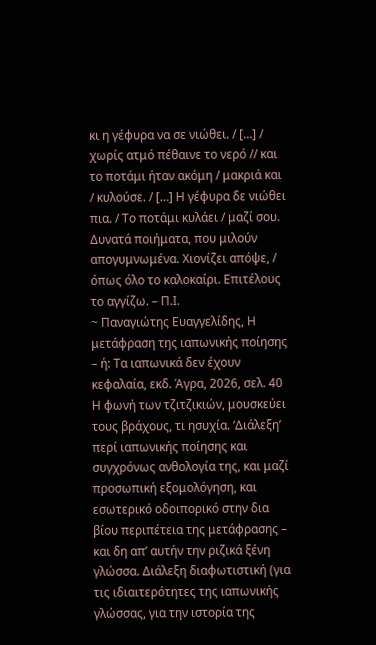κι η γέφυρα να σε νιώθει. / […] / χωρίς ατμό πέθαινε το νερό // και το ποτάμι ήταν ακόμη / μακριά και / κυλούσε. / […] Η γέφυρα δε νιώθει πια. / Το ποτάμι κυλάει / μαζί σου. Δυνατά ποιήματα, που μιλούν απογυμνωμένα. Χιονίζει απόψε, / όπως όλο το καλοκαίρι. Επιτέλους το αγγίζω. – Π.Ι.
~ Παναγιώτης Ευαγγελίδης, Η μετάφραση της ιαπωνικής ποίησης – ή: Τα ιαπωνικά δεν έχουν κεφαλαία, εκδ. Άγρα, 2026, σελ. 40
Η φωνή των τζιτζικιών, μουσκεύει τους βράχους, τι ησυχία. ‘Διάλεξη’ περί ιαπωνικής ποίησης και συγχρόνως ανθολογία της, και μαζί προσωπική εξομολόγηση, και εσωτερικό οδοιπορικό στην δια βίου περιπέτεια της μετάφρασης – και δη απ’ αυτήν την ριζικά ξένη γλώσσα. Διάλεξη διαφωτιστική (για τις ιδιαιτερότητες της ιαπωνικής γλώσσας, για την ιστορία της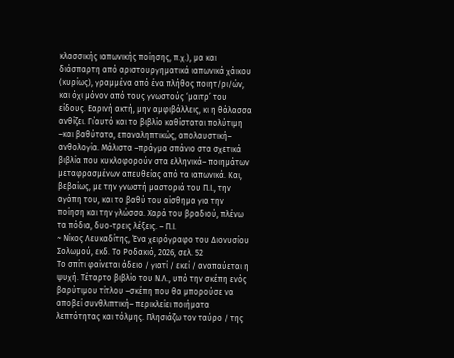κλασσικής ιαπωνικής ποίησης, π.χ.), μα και διάσπαρτη από αριστουργηματικά ιαπωνικά χάικου (κυρίως), γραμμένα από ένα πλήθος ποιητ/ρι/ών, και όχι μόνον από τους γνωστούς ‘μαιτρ’ του είδους. Εαρινή ακτή, μην αμφιβάλλεις, κι η θάλασσα ανθίζει. Γι΄αυτό και το βιβλίο καθίσταται πολύτιμη –και βαθύτατα, επαναληπτικώς, απολαυστική– ανθολογία. Μάλιστα –πράγμα σπάνιο στα σχετικά βιβλία που κυκλοφορούν στα ελληνικά– ποιημάτων μεταφρασμένων απευθείας από τα ιαπωνικά. Και, βεβαίως, με την γνωστή μαστοριά του Π.Ι., την αγάπη του, και το βαθύ του αίσθημα για την ποίηση και την γλώσσα. Χαρά του βραδιού, πλένω τα πόδια, δυο-τρεις λέξεις. – Π.Ι.
~ Νίκος Λευκαδίτης, Ένα χειρόγραφο του Διονυσίου Σολωμού, εκδ. Το Ροδακιό, 2026, σελ. 52
Το σπίτι φαίνεται άδειο / γιατί / εκεί / αναπαύεται η ψυχή. Τέταρτο βιβλίο του Ν.Λ., υπό την σκέπη ενός βαρύτιμου τίτλου –σκέπη που θα μπορούσε να αποβεί συνθλιπτική– περικλείει ποιήματα λεπτότητας και τόλμης. Πλησιάζω τον ταύρο / της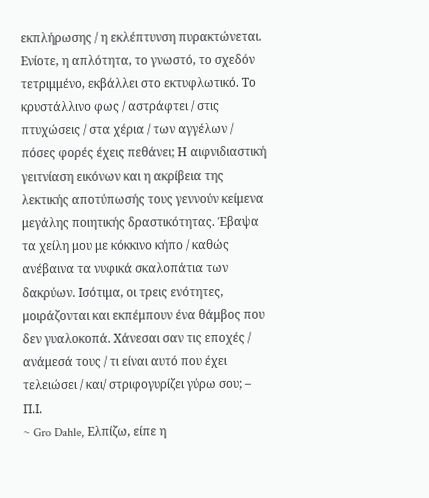εκπλήρωσης / η εκλέπτυνση πυρακτώνεται. Ενίοτε, η απλότητα, το γνωστό, το σχεδόν τετριμμένο, εκβάλλει στο εκτυφλωτικό. Το κρυστάλλινο φως / αστράφτει / στις πτυχώσεις / στα χέρια / των αγγέλων / πόσες φορές έχεις πεθάνει; Η αιφνιδιαστική γειτνίαση εικόνων και η ακρίβεια της λεκτικής αποτύπωσής τους γεννούν κείμενα μεγάλης ποιητικής δραστικότητας. Έβαψα τα χείλη μου με κόκκινο κήπο / καθώς ανέβαινα τα νυφικά σκαλοπάτια των δακρύων. Ισότιμα, οι τρεις ενότητες, μοιράζονται και εκπέμπουν ένα θάμβος που δεν γυαλοκοπά. Χάνεσαι σαν τις εποχές / ανάμεσά τους / τι είναι αυτό που έχει τελειώσει / και/ στριφογυρίζει γύρω σου; – Π.Ι.
~ Gro Dahle, Ελπίζω, είπε η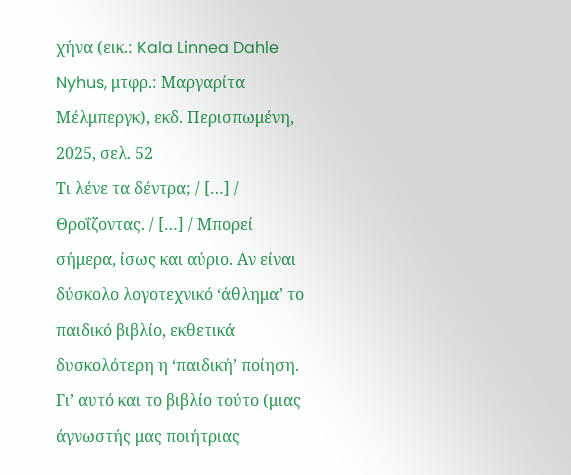χήνα (εικ.: Kala Linnea Dahle Nyhus, μτφρ.: Μαργαρίτα Μέλμπεργκ), εκδ. Περισπωμένη, 2025, σελ. 52
Τι λένε τα δέντρα; / […] / Θροΐζοντας. / […] / Μπορεί σήμερα, ίσως και αύριο. Αν είναι δύσκολο λογοτεχνικό ‘άθλημα’ το παιδικό βιβλίο, εκθετικά δυσκολότερη η ‘παιδική’ ποίηση. Γι’ αυτό και το βιβλίο τούτο (μιας άγνωστής μας ποιήτριας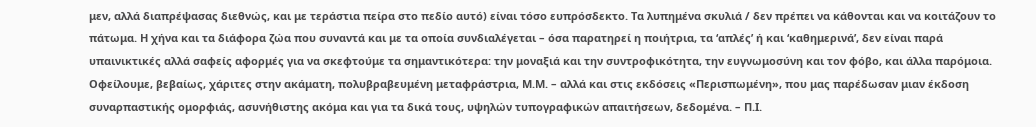μεν, αλλά διαπρέψασας διεθνώς, και με τεράστια πείρα στο πεδίο αυτό) είναι τόσο ευπρόσδεκτο. Τα λυπημένα σκυλιά / δεν πρέπει να κάθονται και να κοιτάζουν το πάτωμα. Η χήνα και τα διάφορα ζώα που συναντά και με τα οποία συνδιαλέγεται – όσα παρατηρεί η ποιήτρια, τα ‘απλές’ ή και ‘καθημερινά’, δεν είναι παρά υπαινικτικές αλλά σαφείς αφορμές για να σκεφτούμε τα σημαντικότερα: την μοναξιά και την συντροφικότητα, την ευγνωμοσύνη και τον φόβο, και άλλα παρόμοια. Οφείλουμε, βεβαίως, χάριτες στην ακάματη, πολυβραβευμένη μεταφράστρια, Μ.Μ. – αλλά και στις εκδόσεις «Περισπωμένη», που μας παρέδωσαν μιαν έκδοση συναρπαστικής ομορφιάς, ασυνήθιστης ακόμα και για τα δικά τους, υψηλών τυπογραφικών απαιτήσεων, δεδομένα. – Π.Ι.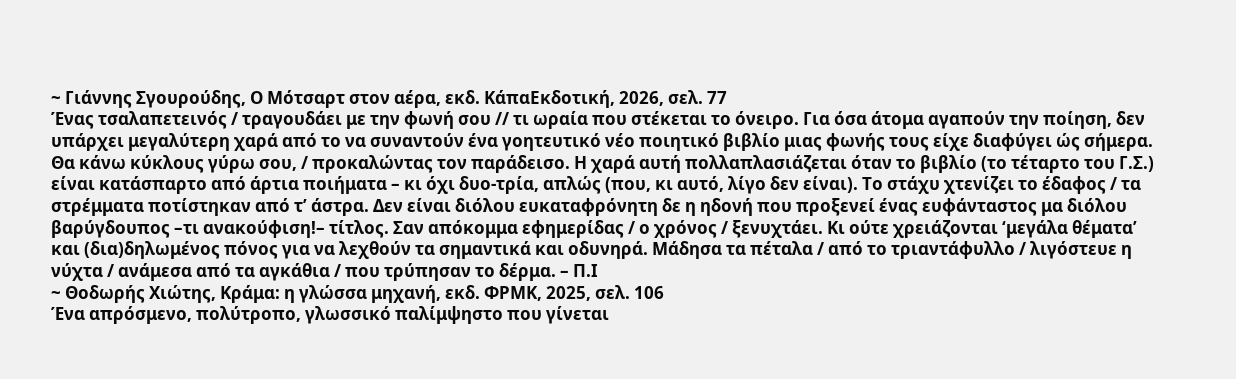~ Γιάννης Σγουρούδης, Ο Μότσαρτ στον αέρα, εκδ. ΚάπαΕκδοτική, 2026, σελ. 77
Ένας τσαλαπετεινός / τραγουδάει με την φωνή σου // τι ωραία που στέκεται το όνειρο. Για όσα άτομα αγαπούν την ποίηση, δεν υπάρχει μεγαλύτερη χαρά από το να συναντούν ένα γοητευτικό νέο ποιητικό βιβλίο μιας φωνής τους είχε διαφύγει ώς σήμερα. Θα κάνω κύκλους γύρω σου, / προκαλώντας τον παράδεισο. Η χαρά αυτή πολλαπλασιάζεται όταν το βιβλίο (το τέταρτο του Γ.Σ.) είναι κατάσπαρτο από άρτια ποιήματα – κι όχι δυο-τρία, απλώς (που, κι αυτό, λίγο δεν είναι). Το στάχυ χτενίζει το έδαφος / τα στρέμματα ποτίστηκαν από τ’ άστρα. Δεν είναι διόλου ευκαταφρόνητη δε η ηδονή που προξενεί ένας ευφάνταστος μα διόλου βαρύγδουπος –τι ανακούφιση!– τίτλος. Σαν απόκομμα εφημερίδας / ο χρόνος / ξενυχτάει. Κι ούτε χρειάζονται ‘μεγάλα θέματα’ και (δια)δηλωμένος πόνος για να λεχθούν τα σημαντικά και οδυνηρά. Μάδησα τα πέταλα / από το τριαντάφυλλο / λιγόστευε η νύχτα / ανάμεσα από τα αγκάθια / που τρύπησαν το δέρμα. – Π.Ι
~ Θοδωρής Χιώτης, Κράμα: η γλώσσα μηχανή, εκδ. ΦΡΜΚ, 2025, σελ. 106
Ένα απρόσμενο, πολύτροπο, γλωσσικό παλίμψηστο που γίνεται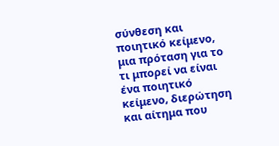σύνθεση και ποιητικό κείμενο, μια πρόταση για το τι μπορεί να είναι ένα ποιητικό κείμενο, διερώτηση και αίτημα που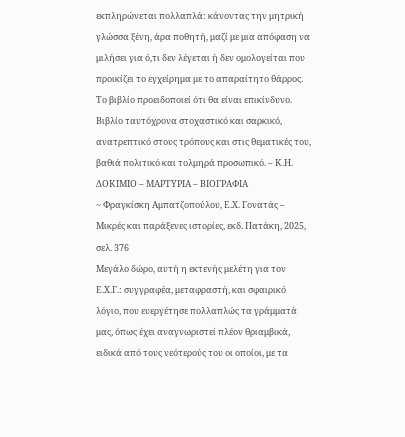εκπληρώνεται πολλαπλά: κάνοντας την μητρική γλώσσα ξένη, άρα ποθητή, μαζί με μια απόφαση να μιλήσει για ό,τι δεν λέγεται ή δεν ομολογείται που προικίζει το εγχείρημα με το απαραίτητο θάρρος. Το βιβλίο προειδοποιεί ότι θα είναι επικίνδυνο. Βιβλίο ταυτόχρονα στοχαστικό και σαρκικό, ανατρεπτικό στους τρόπους και στις θεματικές του, βαθιά πολιτικό και τολμηρά προσωπικό. – Κ.Η.
ΔΟΚΙΜΙΟ – ΜΑΡΤΥΡΙΑ – ΒΙΟΓΡΑΦΙΑ
~ Φραγκίσκη Αμπατζοπούλου, Ε.Χ. Γονατάς – Μικρές και παράξενες ιστορίες, εκδ. Πατάκη, 2025, σελ. 376
Μεγάλο δώρο, αυτή η εκτενής μελέτη για τον Ε.Χ.Γ.: συγγραφέα, μεταφραστή, και σφαιρικό λόγιο, που ευεργέτησε πολλαπλώς τα γράμματά μας, όπως έχει αναγνωριστεί πλέον θριαμβικά, ειδικά από τους νεότερούς του οι οποίοι, με τα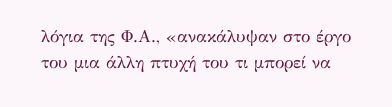λόγια της Φ.Α., «ανακάλυψαν στο έργο του μια άλλη πτυχή του τι μπορεί να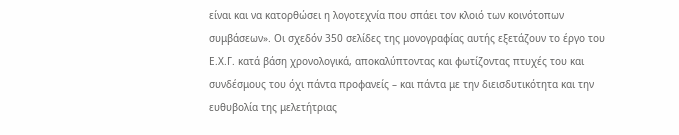είναι και να κατορθώσει η λογοτεχνία που σπάει τον κλοιό των κοινότοπων συμβάσεων». Οι σχεδόν 350 σελίδες της μονογραφίας αυτής εξετάζουν το έργο του Ε.Χ.Γ. κατά βάση χρονολογικά, αποκαλύπτοντας και φωτίζοντας πτυχές του και συνδέσμους του όχι πάντα προφανείς – και πάντα με την διεισδυτικότητα και την ευθυβολία της μελετήτριας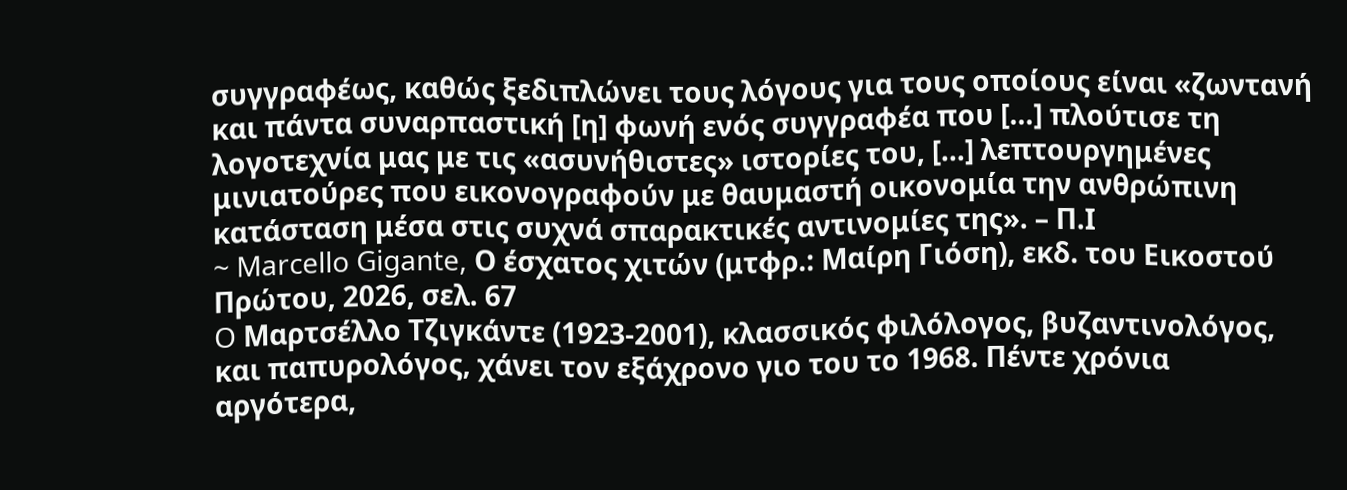συγγραφέως, καθώς ξεδιπλώνει τους λόγους για τους οποίους είναι «ζωντανή και πάντα συναρπαστική [η] φωνή ενός συγγραφέα που […] πλούτισε τη λογοτεχνία μας με τις «ασυνήθιστες» ιστορίες του, […] λεπτουργημένες μινιατούρες που εικονογραφούν με θαυμαστή οικονομία την ανθρώπινη κατάσταση μέσα στις συχνά σπαρακτικές αντινομίες της». – Π.Ι
~ Marcello Gigante, Ο έσχατος χιτών (μτφρ.: Μαίρη Γιόση), εκδ. του Εικοστού Πρώτου, 2026, σελ. 67
O Μαρτσέλλο Τζιγκάντε (1923-2001), κλασσικός φιλόλογος, βυζαντινολόγος, και παπυρολόγος, χάνει τον εξάχρονο γιο του το 1968. Πέντε χρόνια αργότερα,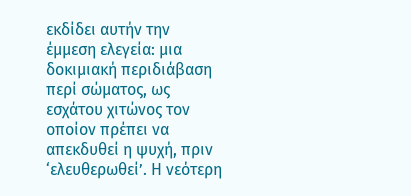εκδίδει αυτήν την έμμεση ελεγεία: μια δοκιμιακή περιδιάβαση περί σώματος, ως εσχάτου χιτώνος τον οποίον πρέπει να απεκδυθεί η ψυχή, πριν ‘ελευθερωθεί’. Η νεότερη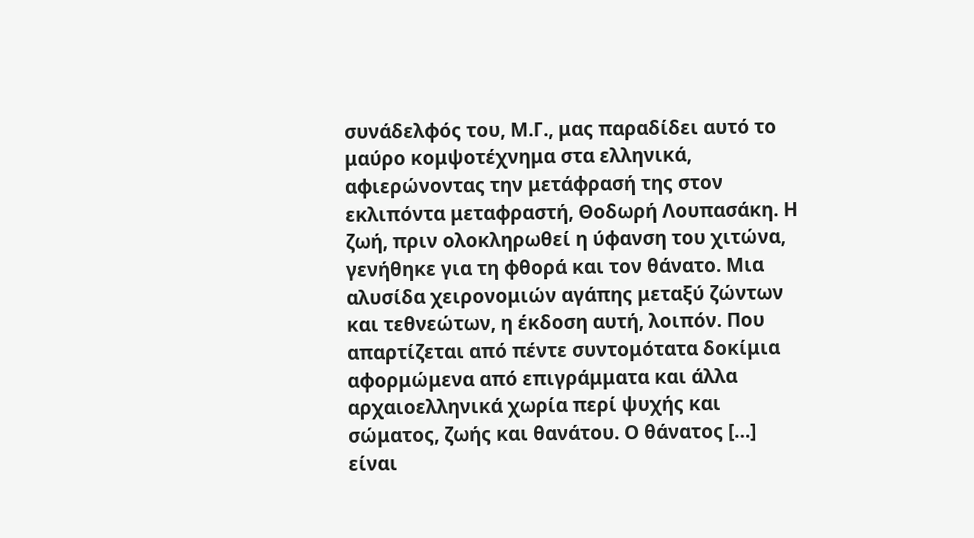συνάδελφός του, Μ.Γ., μας παραδίδει αυτό το μαύρο κομψοτέχνημα στα ελληνικά, αφιερώνοντας την μετάφρασή της στον εκλιπόντα μεταφραστή, Θοδωρή Λουπασάκη. Η ζωή, πριν ολοκληρωθεί η ύφανση του χιτώνα, γενήθηκε για τη φθορά και τον θάνατο. Μια αλυσίδα χειρονομιών αγάπης μεταξύ ζώντων και τεθνεώτων, η έκδοση αυτή, λοιπόν. Που απαρτίζεται από πέντε συντομότατα δοκίμια αφορμώμενα από επιγράμματα και άλλα αρχαιοελληνικά χωρία περί ψυχής και σώματος, ζωής και θανάτου. Ο θάνατος […] είναι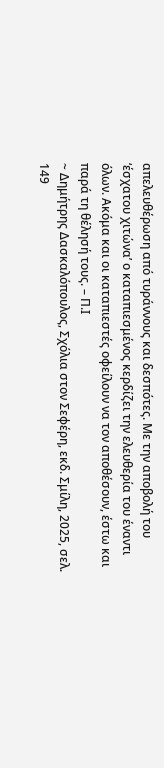απελευθέρωση από τυράννους και δεσπότες. Με την αποβολή του ‘έσχατου χιτώνα’ ο καταπιεσμένος κερδίζει την ελευθερία του έναντι όλων. Ακόμα και οι καταπιεστές οφείλουν να τον αποθέσουν, έστω και παρά τη θέλησή τους. – Π.Ι
~ Δημήτρης Δασκαλόπουλος, Σχόλια στον Σεφέρη, εκδ. Σμίλη, 2025, σελ. 149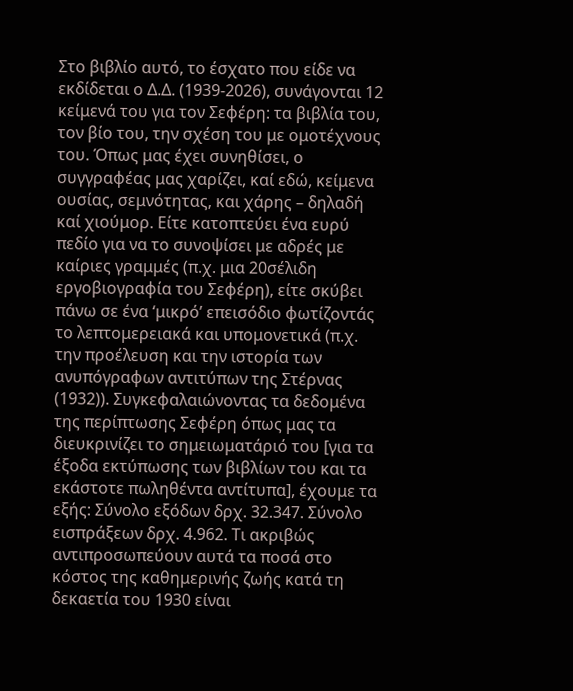Στο βιβλίο αυτό, το έσχατο που είδε να εκδίδεται ο Δ.Δ. (1939-2026), συνάγονται 12 κείμενά του για τον Σεφέρη: τα βιβλία του, τον βίο του, την σχέση του με ομοτέχνους του. Όπως μας έχει συνηθίσει, ο συγγραφέας μας χαρίζει, καί εδώ, κείμενα ουσίας, σεμνότητας, και χάρης – δηλαδή καί χιούμορ. Είτε κατοπτεύει ένα ευρύ πεδίο για να το συνοψίσει με αδρές με καίριες γραμμές (π.χ. μια 20σέλιδη εργοβιογραφία του Σεφέρη), είτε σκύβει πάνω σε ένα ‘μικρό’ επεισόδιο φωτίζοντάς το λεπτομερειακά και υπομονετικά (π.χ. την προέλευση και την ιστορία των ανυπόγραφων αντιτύπων της Στέρνας (1932)). Συγκεφαλαιώνοντας τα δεδομένα της περίπτωσης Σεφέρη όπως μας τα διευκρινίζει το σημειωματάριό του [για τα έξοδα εκτύπωσης των βιβλίων του και τα εκάστοτε πωληθέντα αντίτυπα], έχουμε τα εξής: Σύνολο εξόδων δρχ. 32.347. Σύνολο εισπράξεων δρχ. 4.962. Τι ακριβώς αντιπροσωπεύουν αυτά τα ποσά στο κόστος της καθημερινής ζωής κατά τη δεκαετία του 1930 είναι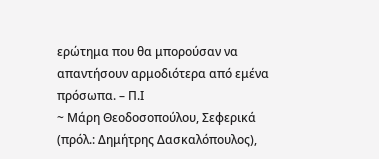ερώτημα που θα μπορούσαν να απαντήσουν αρμοδιότερα από εμένα πρόσωπα. – Π.Ι
~ Μάρη Θεοδοσοπούλου, Σεφερικά (πρόλ.: Δημήτρης Δασκαλόπουλος),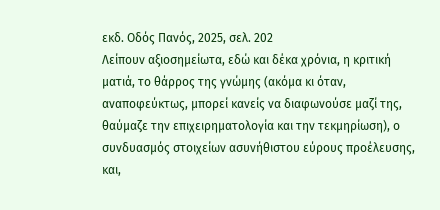εκδ. Οδός Πανός, 2025, σελ. 202
Λείπουν αξιοσημείωτα, εδώ και δέκα χρόνια, η κριτική ματιά, το θάρρος της γνώμης (ακόμα κι όταν, αναποφεύκτως, μπορεί κανείς να διαφωνούσε μαζί της, θαύμαζε την επιχειρηματολογία και την τεκμηρίωση), ο συνδυασμός στοιχείων ασυνήθιστου εύρους προέλευσης, και,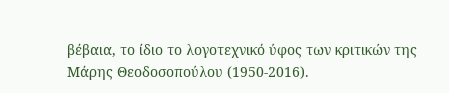βέβαια, το ίδιο το λογοτεχνικό ύφος των κριτικών της Μάρης Θεοδοσοπούλου (1950-2016).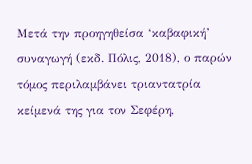Μετά την προηγηθείσα ‘καβαφική’ συναγωγή (εκδ. Πόλις, 2018), ο παρών τόμος περιλαμβάνει τριαντατρία κείμενά της για τον Σεφέρη,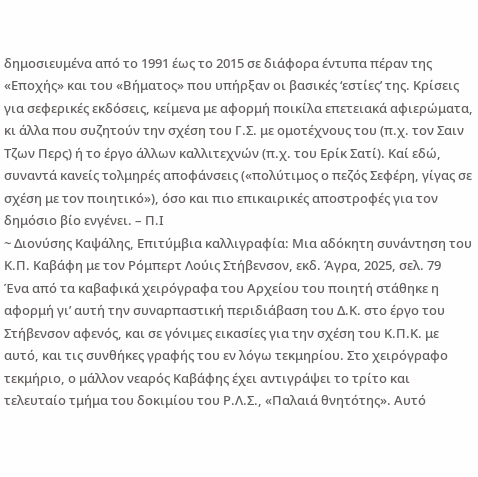δημοσιευμένα από το 1991 έως το 2015 σε διάφορα έντυπα πέραν της «Εποχής» και του «Βήματος» που υπήρξαν οι βασικές ‘εστίες’ της. Κρίσεις για σεφερικές εκδόσεις, κείμενα με αφορμή ποικίλα επετειακά αφιερώματα, κι άλλα που συζητούν την σχέση του Γ.Σ. με ομοτέχνους του (π.χ. τον Σαιν Τζων Περς) ή το έργο άλλων καλλιτεχνών (π.χ. του Ερίκ Σατί). Καί εδώ, συναντά κανείς τολμηρές αποφάνσεις («πολύτιμος ο πεζός Σεφέρη, γίγας σε σχέση με τον ποιητικό»), όσο και πιο επικαιρικές αποστροφές για τον δημόσιο βίο ενγένει. – Π.Ι
~ Διονύσης Καψάλης, Επιτύμβια καλλιγραφία: Μια αδόκητη συνάντηση του Κ.Π. Καβάφη με τον Ρόμπερτ Λούις Στήβενσον, εκδ. Άγρα, 2025, σελ. 79
Ένα από τα καβαφικά χειρόγραφα του Αρχείου του ποιητή στάθηκε η αφορμή γι’ αυτή την συναρπαστική περιδιάβαση του Δ.Κ. στο έργο του Στήβενσον αφενός, και σε γόνιμες εικασίες για την σχέση του Κ.Π.Κ. με αυτό, και τις συνθήκες γραφής του εν λόγω τεκμηρίου. Στο χειρόγραφο τεκμήριο, ο μάλλον νεαρός Καβάφης έχει αντιγράψει το τρίτο και τελευταίο τμήμα του δοκιμίου του Ρ.Λ.Σ., «Παλαιά θνητότης». Αυτό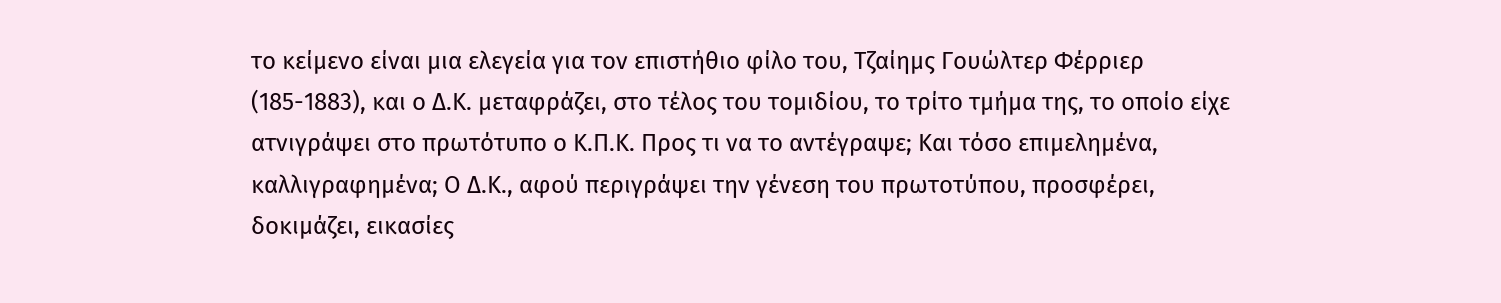το κείμενο είναι μια ελεγεία για τον επιστήθιο φίλο του, Τζαίημς Γουώλτερ Φέρριερ (185-1883), και ο Δ.Κ. μεταφράζει, στο τέλος του τομιδίου, το τρίτο τμήμα της, το οποίο είχε ατνιγράψει στο πρωτότυπο ο Κ.Π.Κ. Προς τι να το αντέγραψε; Και τόσο επιμελημένα, καλλιγραφημένα; Ο Δ.Κ., αφού περιγράψει την γένεση του πρωτοτύπου, προσφέρει, δοκιμάζει, εικασίες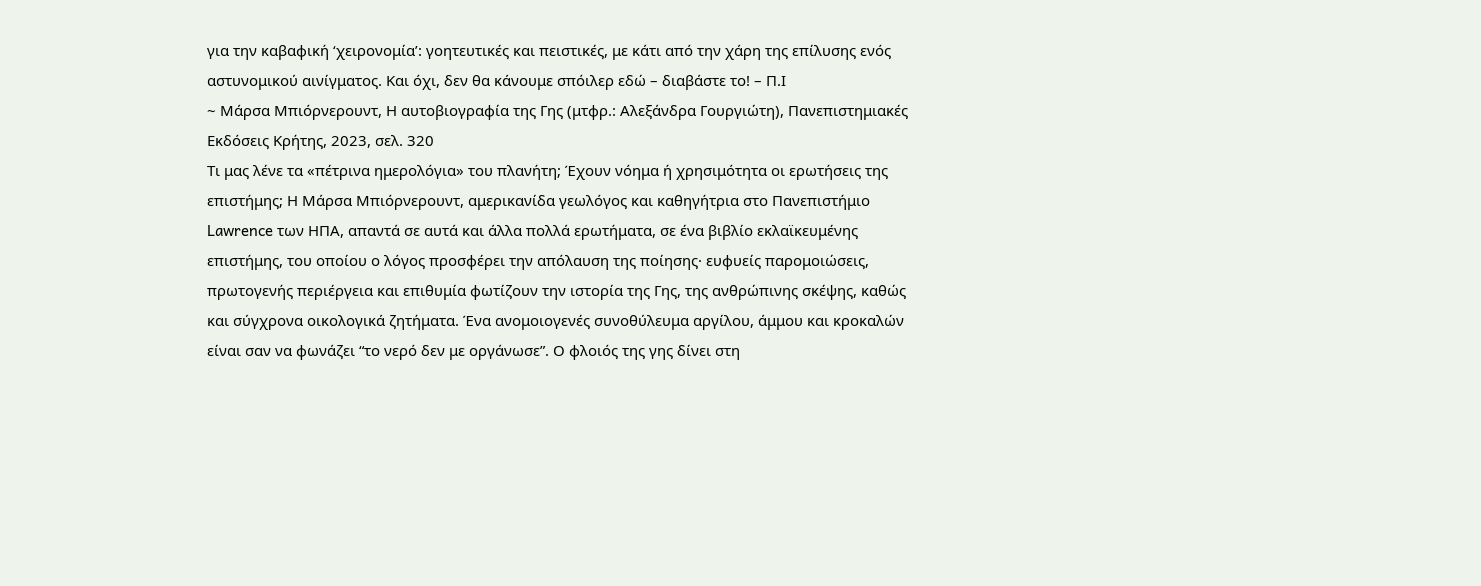για την καβαφική ‘χειρονομία’: γοητευτικές και πειστικές, με κάτι από την χάρη της επίλυσης ενός αστυνομικού αινίγματος. Και όχι, δεν θα κάνουμε σπόιλερ εδώ – διαβάστε το! – Π.Ι
~ Μάρσα Μπιόρνερουντ, Η αυτοβιογραφία της Γης (μτφρ.: Αλεξάνδρα Γουργιώτη), Πανεπιστημιακές Εκδόσεις Κρήτης, 2023, σελ. 320
Τι μας λένε τα «πέτρινα ημερολόγια» του πλανήτη; Έχουν νόημα ή χρησιμότητα οι ερωτήσεις της επιστήμης; Η Μάρσα Μπιόρνερουντ, αμερικανίδα γεωλόγος και καθηγήτρια στο Πανεπιστήμιο Lawrence των ΗΠΑ, απαντά σε αυτά και άλλα πολλά ερωτήματα, σε ένα βιβλίο εκλαϊκευμένης επιστήμης, του οποίου ο λόγος προσφέρει την απόλαυση της ποίησης· ευφυείς παρομοιώσεις, πρωτογενής περιέργεια και επιθυμία φωτίζουν την ιστορία της Γης, της ανθρώπινης σκέψης, καθώς και σύγχρονα οικολογικά ζητήματα. Ένα ανομοιογενές συνοθύλευμα αργίλου, άμμου και κροκαλών είναι σαν να φωνάζει “το νερό δεν με οργάνωσε”. Ο φλοιός της γης δίνει στη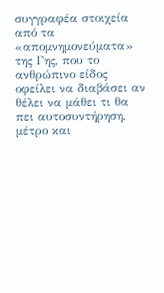συγγραφέα στοιχεία από τα «απομνημονεύματα» της Γης, που το ανθρώπινο είδος οφείλει να διαβάσει αν θέλει να μάθει τι θα πει αυτοσυντήρηση, μέτρο και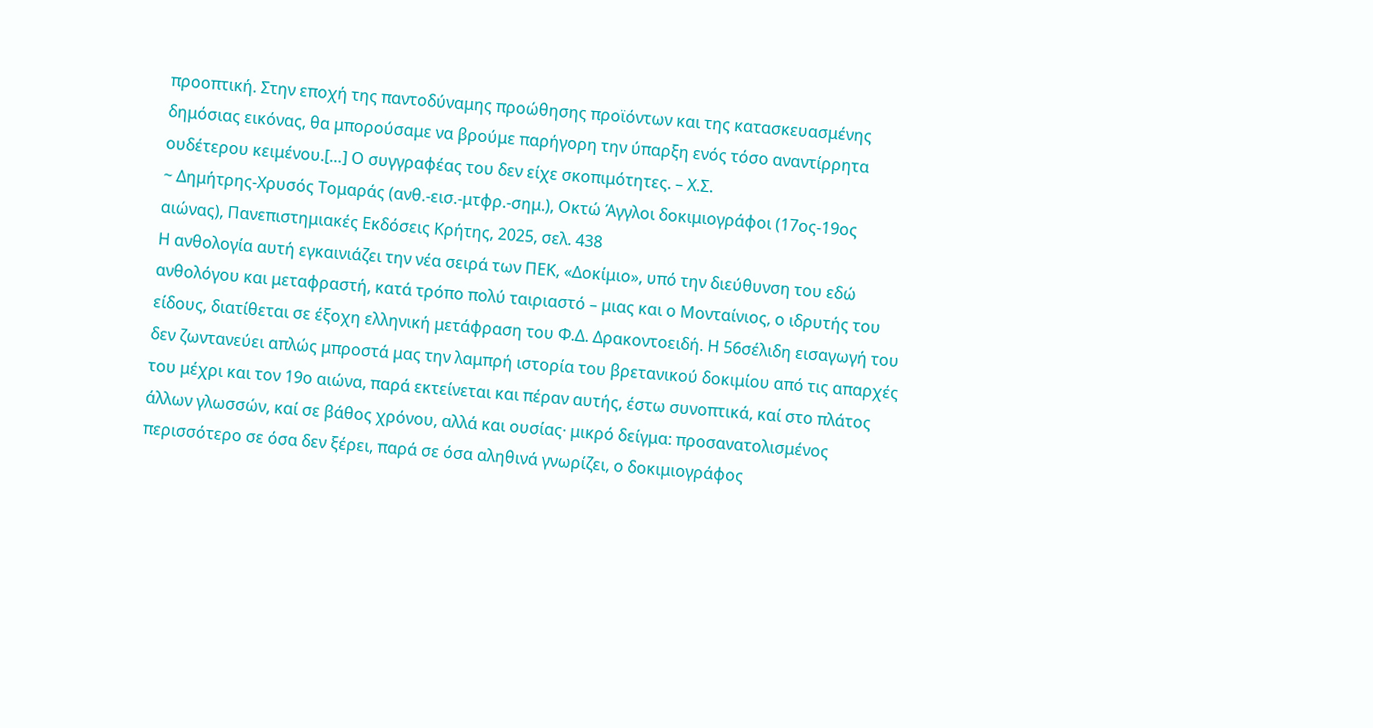προοπτική. Στην εποχή της παντοδύναμης προώθησης προϊόντων και της κατασκευασμένης δημόσιας εικόνας, θα μπορούσαμε να βρούμε παρήγορη την ύπαρξη ενός τόσο αναντίρρητα ουδέτερου κειμένου.[…] Ο συγγραφέας του δεν είχε σκοπιμότητες. – Χ.Σ.
~ Δημήτρης-Χρυσός Τομαράς (ανθ.-εισ.-μτφρ.-σημ.), Οκτώ Άγγλοι δοκιμιογράφοι (17ος-19ος αιώνας), Πανεπιστημιακές Εκδόσεις Κρήτης, 2025, σελ. 438
Η ανθολογία αυτή εγκαινιάζει την νέα σειρά των ΠΕΚ, «Δοκίμιο», υπό την διεύθυνση του εδώ ανθολόγου και μεταφραστή, κατά τρόπο πολύ ταιριαστό – μιας και ο Μονταίνιος, ο ιδρυτής του είδους, διατίθεται σε έξοχη ελληνική μετάφραση του Φ.Δ. Δρακοντοειδή. Η 56σέλιδη εισαγωγή του δεν ζωντανεύει απλώς μπροστά μας την λαμπρή ιστορία του βρετανικού δοκιμίου από τις απαρχές του μέχρι και τον 19ο αιώνα, παρά εκτείνεται και πέραν αυτής, έστω συνοπτικά, καί στο πλάτος άλλων γλωσσών, καί σε βάθος χρόνου, αλλά και ουσίας· μικρό δείγμα: προσανατολισμένος περισσότερο σε όσα δεν ξέρει, παρά σε όσα αληθινά γνωρίζει, ο δοκιμιογράφος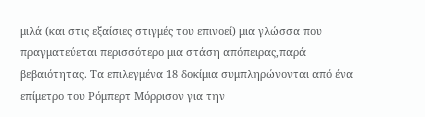μιλά (και στις εξαίσιες στιγμές του επινοεί) μια γλώσσα που πραγματεύεται περισσότερο μια στάση απόπειρας,παρά βεβαιότητας. Τα επιλεγμένα 18 δοκίμια συμπληρώνονται από ένα επίμετρο του Ρόμπερτ Μόρρισον για την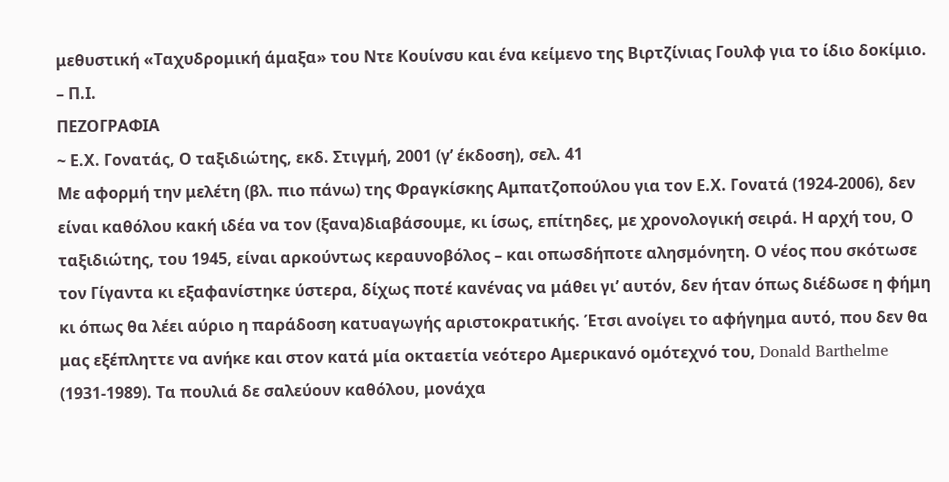μεθυστική «Ταχυδρομική άμαξα» του Ντε Κουίνσυ και ένα κείμενο της Βιρτζίνιας Γουλφ για το ίδιο δοκίμιο. – Π.Ι.
ΠΕΖΟΓΡΑΦΙΑ
~ Ε.Χ. Γονατάς, Ο ταξιδιώτης, εκδ. Στιγμή, 2001 (γ’ έκδοση), σελ. 41
Με αφορμή την μελέτη (βλ. πιο πάνω) της Φραγκίσκης Αμπατζοπούλου για τον Ε.Χ. Γονατά (1924-2006), δεν είναι καθόλου κακή ιδέα να τον (ξανα)διαβάσουμε, κι ίσως, επίτηδες, με χρονολογική σειρά. Η αρχή του, Ο ταξιδιώτης, του 1945, είναι αρκούντως κεραυνοβόλος – και οπωσδήποτε αλησμόνητη. Ο νέος που σκότωσε τον Γίγαντα κι εξαφανίστηκε ύστερα, δίχως ποτέ κανένας να μάθει γι’ αυτόν, δεν ήταν όπως διέδωσε η φήμη κι όπως θα λέει αύριο η παράδοση κατυαγωγής αριστοκρατικής. Έτσι ανοίγει το αφήγημα αυτό, που δεν θα μας εξέπληττε να ανήκε και στον κατά μία οκταετία νεότερο Αμερικανό ομότεχνό του, Donald Barthelme (1931-1989). Τα πουλιά δε σαλεύουν καθόλου, μονάχα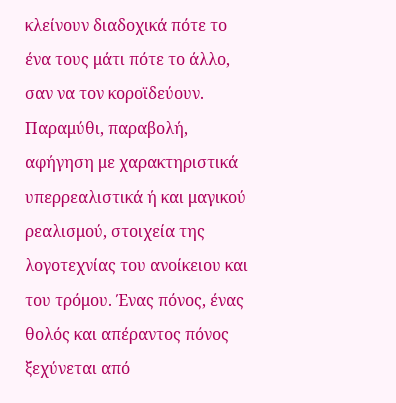κλείνουν διαδοχικά πότε το ένα τους μάτι πότε το άλλο, σαν να τον κοροϊδεύουν. Παραμύθι, παραβολή, αφήγηση με χαρακτηριστικά υπερρεαλιστικά ή και μαγικού ρεαλισμού, στοιχεία της λογοτεχνίας του ανοίκειου και του τρόμου. Ένας πόνος, ένας θολός και απέραντος πόνος ξεχύνεται από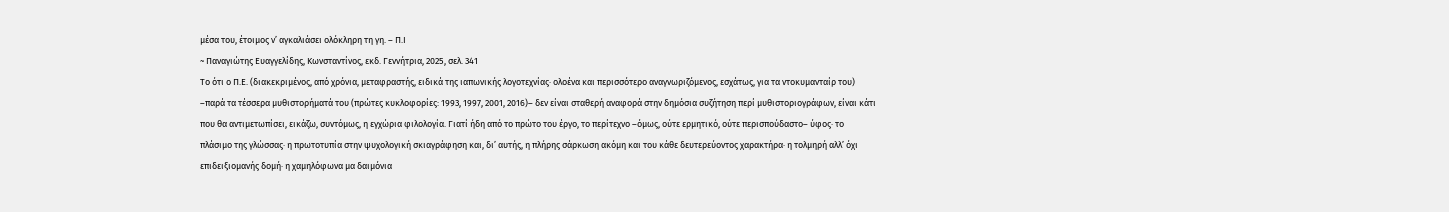μέσα του, έτοιμος ν’ αγκαλιάσει ολόκληρη τη γη. – Π.Ι
~ Παναγιώτης Ευαγγελίδης, Κωνσταντίνος, εκδ. Γεννήτρια, 2025, σελ. 341
Το ότι ο Π.Ε. (διακεκριμένος, από χρόνια, μεταφραστής, ειδικά της ιαπωνικής λογοτεχνίας· ολοένα και περισσότερο αναγνωριζόμενος, εσχάτως, για τα ντοκυμανταίρ του) –παρά τα τέσσερα μυθιστορήματά του (πρώτες κυκλοφορίες: 1993, 1997, 2001, 2016)– δεν είναι σταθερή αναφορά στην δημόσια συζήτηση περί μυθιστοριογράφων, είναι κάτι που θα αντιμετωπίσει, εικάζω, συντόμως, η εγχώρια φιλολογία. Γιατί ήδη από το πρώτο του έργο, το περίτεχνο –όμως, ούτε ερμητικό, ούτε περισπούδαστο– ύφος· το πλάσιμο της γλώσσας· η πρωτοτυπία στην ψυχολογική σκιαγράφηση και, δι’ αυτής, η πλήρης σάρκωση ακόμη και του κάθε δευτερεύοντος χαρακτήρα· η τολμηρή αλλ’ όχι επιδειξιομανής δομή· η χαμηλόφωνα μα δαιμόνια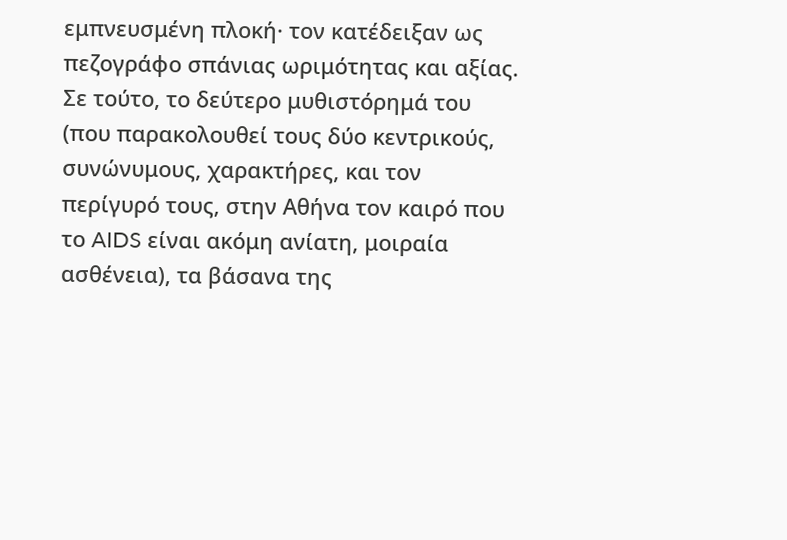εμπνευσμένη πλοκή· τον κατέδειξαν ως πεζογράφο σπάνιας ωριμότητας και αξίας. Σε τούτο, το δεύτερο μυθιστόρημά του (που παρακολουθεί τους δύο κεντρικούς, συνώνυμους, χαρακτήρες, και τον περίγυρό τους, στην Αθήνα τον καιρό που το AIDS είναι ακόμη ανίατη, μοιραία ασθένεια), τα βάσανα της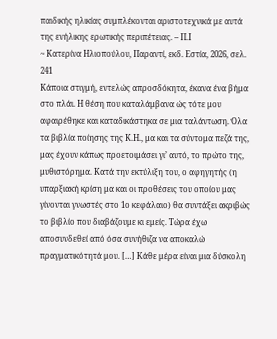παιδικής ηλικίας συμπλέκονται αριστοτεχνικά με αυτά της ενήλικης ερωτικής περιπέτειας. – Π.Ι
~ Κατερίνα Ηλιοπούλου, Παραντί, εκδ. Εστία, 2026, σελ. 241
Κάποια στιγμή, εντελώς απροσδόκητα, έκανα ένα βήμα στο πλάι. Η θέση που καταλάμβανα ώς τότε μου αφαιρέθηκε και καταδικάστηκα σε μια ταλάντωση. Όλα τα βιβλία ποίησης της Κ.Η., μα και τα σύντομα πεζά της, μας έχουν κάπως προετοιμάσει γι’ αυτό, το πρώτο της, μυθιστόρημα. Κατά την εκτύλιξη του, ο αφηγητής (η υπαρξιακή κρίση μα και οι προθέσεις του οποίου μας γίνονται γνωστές στο 1ο κεφάλαιο) θα συντάξει ακριβώς το βιβλίο που διαβάζουμε κι εμείς. Τώρα έχω αποσυνδεθεί από όσα συνήθιζα να αποκαλώ πραγματικότητά μου. […] Κάθε μέρα είναι μια δύσκολη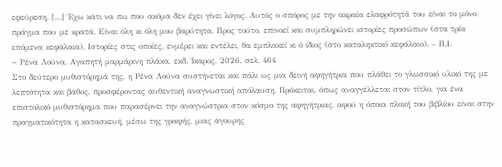εφεύρεση. […] Έχω κάτι να πω που ακόμα δεν έχει γίνει λόγος. Αυτός ο σπόρος με την ακραία ελαφρότητά του είναι το μόνο πράγμα που με κρατά. Είναι όλη κι όλη μου βαρύτητα. Προς τούτο, επινοεί και συμπληρώνει ιστορίες προσώπων (στα τρία επόμενα κεφάλαια). Ιστορίες στις οποίες, ενμέρει και εντέλει, θα εμπλακεί κι ό ίδιος (στο καταληκτικό κεφάλαιο). – Π.Ι.
~ Ρένα Λούνα, Αγαπητή μαρμάρινη πλάκα, εκδ. Ίκαρος, 2026, σελ. 464
Στο δεύτερο μυθιστόρημά της, η Ρένα Λούνα συστήνεται και πάλι ως μια δεινή αφηγήτρια που πλάθει το γλωσσικό υλικό της με λεπτότητα και βάθος, προσφέροντας αυθεντική αναγνωστική απόλαυση. Πρόκειται, όπως αναγγέλλεται στον τίτλο, για ένα επιστολικό μυθιστόρημα που παρασέρνει την αναγνώστρια στον κόσμο της αφηγήτριας, αφού η όποια πλοκή του βιβλίου είναι στην πραγματικότητα η κατασκευή, μέσω της γραφής, μιας άγουρης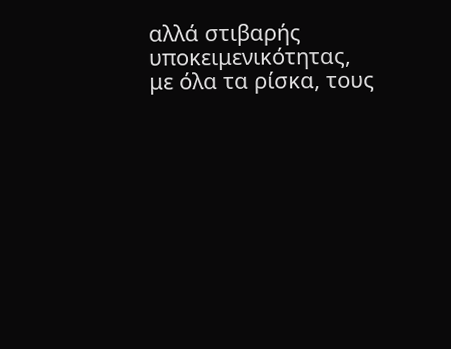αλλά στιβαρής υποκειμενικότητας, με όλα τα ρίσκα, τους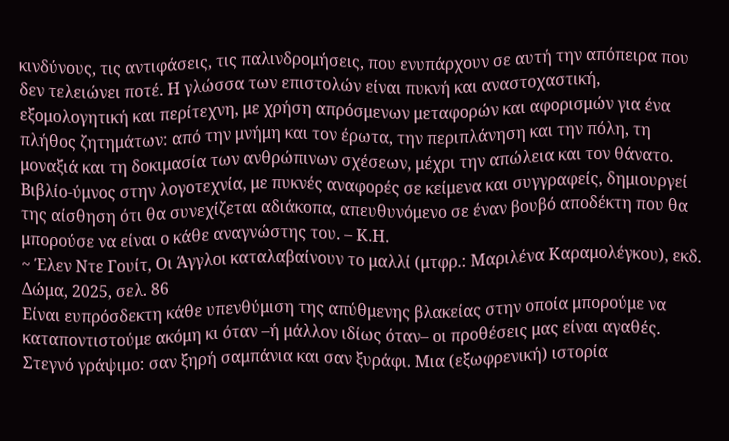κινδύνους, τις αντιφάσεις, τις παλινδρομήσεις, που ενυπάρχουν σε αυτή την απόπειρα που δεν τελειώνει ποτέ. Η γλώσσα των επιστολών είναι πυκνή και αναστοχαστική, εξομολογητική και περίτεχνη, με χρήση απρόσμενων μεταφορών και αφορισμών για ένα πλήθος ζητημάτων: από την μνήμη και τον έρωτα, την περιπλάνηση και την πόλη, τη μοναξιά και τη δοκιμασία των ανθρώπινων σχέσεων, μέχρι την απώλεια και τον θάνατο. Βιβλίο-ύμνος στην λογοτεχνία, με πυκνές αναφορές σε κείμενα και συγγραφείς, δημιουργεί της αίσθηση ότι θα συνεχίζεται αδιάκοπα, απευθυνόμενο σε έναν βουβό αποδέκτη που θα μπορούσε να είναι ο κάθε αναγνώστης του. – Κ.Η.
~ Έλεν Ντε Γουίτ, Οι Άγγλοι καταλαβαίνουν το μαλλί (μτφρ.: Μαριλένα Καραμολέγκου), εκδ. Δώμα, 2025, σελ. 86
Είναι ευπρόσδεκτη κάθε υπενθύμιση της απύθμενης βλακείας στην οποία μπορούμε να καταποντιστούμε ακόμη κι όταν –ή μάλλον ιδίως όταν– οι προθέσεις μας είναι αγαθές. Στεγνό γράψιμο: σαν ξηρή σαμπάνια και σαν ξυράφι. Μια (εξωφρενική) ιστορία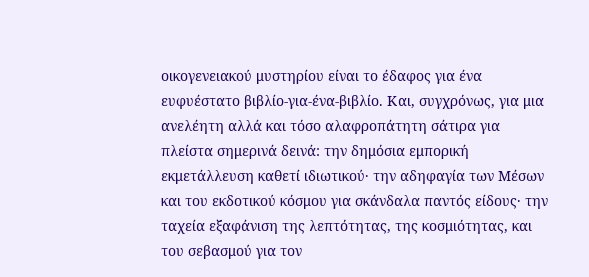οικογενειακού μυστηρίου είναι το έδαφος για ένα ευφυέστατο βιβλίο-για-ένα-βιβλίο. Και, συγχρόνως, για μια ανελέητη αλλά και τόσο αλαφροπάτητη σάτιρα για πλείστα σημερινά δεινά: την δημόσια εμπορική εκμετάλλευση καθετί ιδιωτικού· την αδηφαγία των Μέσων και του εκδοτικού κόσμου για σκάνδαλα παντός είδους· την ταχεία εξαφάνιση της λεπτότητας, της κοσμιότητας, και του σεβασμού για τον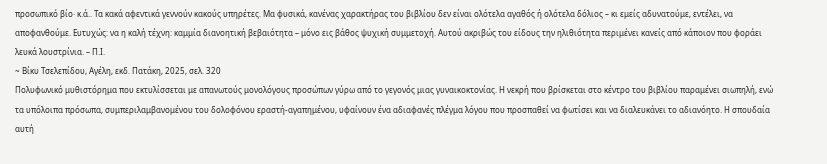προσωπικό βίο· κ.ά.. Τα κακά αφεντικά γεννούν κακούς υπηρέτες. Μα φυσικά, κανένας χαρακτήρας του βιβλίου δεν είναι ολότελα αγαθός ή ολότελα δόλιος – κι εμείς αδυνατούμε, εντέλει, να αποφανθούμε. Ευτυχώς: να η καλή τέχνη: καμμία διανοητική βεβαιότητα – μόνο εις βάθος ψυχική συμμετοχή. Αυτού ακριβώς του είδους την ηλιθιότητα περιμένει κανείς από κάποιον που φοράει λευκά λουστρίνια. – Π.Ι.
~ Βίκυ Τσελεπίδου, Αγέλη, εκδ. Πατάκη, 2025, σελ. 320
Πολυφωνικό μυθιστόρημα που εκτυλίσσεται με απανωτούς μονολόγους προσώπων γύρω από το γεγονός μιας γυναικοκτονίας. Η νεκρή που βρίσκεται στο κέντρο του βιβλίου παραμένει σιωπηλή, ενώ τα υπόλοιπα πρόσωπα, συμπεριλαμβανομένου του δολοφόνου εραστή-αγαπημένου, υφαίνουν ένα αδιαφανές πλέγμα λόγου που προσπαθεί να φωτίσει και να διαλευκάνει το αδιανόητο. Η σπουδαία αυτή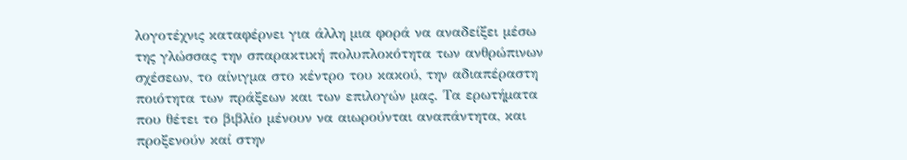λογοτέχνις καταφέρνει για άλλη μια φορά να αναδείξει μέσω της γλώσσας την σπαρακτική πολυπλοκότητα των ανθρώπινων σχέσεων, το αίνιγμα στο κέντρο του κακού, την αδιαπέραστη ποιότητα των πράξεων και των επιλογών μας. Τα ερωτήματα που θέτει το βιβλίο μένουν να αιωρούνται αναπάντητα, και προξενούν καί στην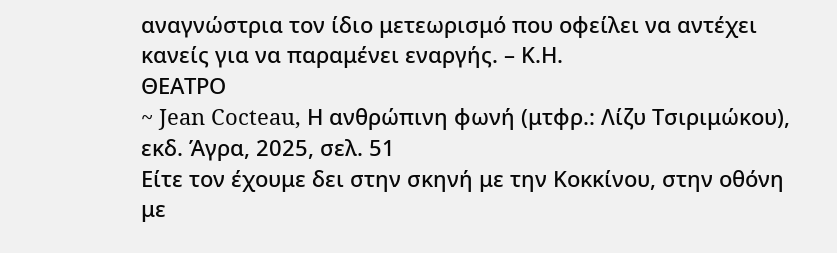αναγνώστρια τον ίδιο μετεωρισμό που οφείλει να αντέχει κανείς για να παραμένει εναργής. – Κ.Η.
ΘΕΑΤΡΟ
~ Jean Cocteau, Η ανθρώπινη φωνή (μτφρ.: Λίζυ Τσιριμώκου), εκδ. Άγρα, 2025, σελ. 51
Είτε τον έχουμε δει στην σκηνή με την Κοκκίνου, στην οθόνη με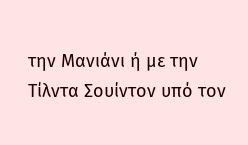την Μανιάνι ή με την Τίλντα Σουίντον υπό τον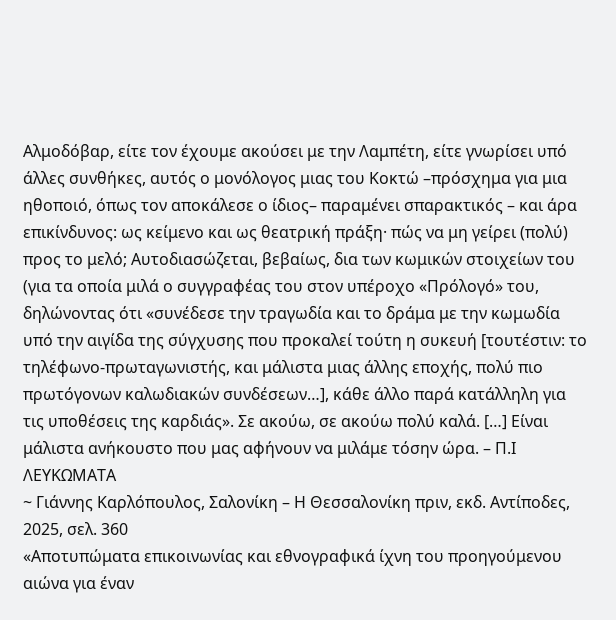Αλμοδόβαρ, είτε τον έχουμε ακούσει με την Λαμπέτη, είτε γνωρίσει υπό άλλες συνθήκες, αυτός ο μονόλογος μιας του Κοκτώ –πρόσχημα για μια ηθοποιό, όπως τον αποκάλεσε ο ίδιος– παραμένει σπαρακτικός – και άρα επικίνδυνος: ως κείμενο και ως θεατρική πράξη· πώς να μη γείρει (πολύ) προς το μελό; Αυτοδιασώζεται, βεβαίως, δια των κωμικών στοιχείων του (για τα οποία μιλά ο συγγραφέας του στον υπέροχο «Πρόλογό» του, δηλώνοντας ότι «συνέδεσε την τραγωδία και το δράμα με την κωμωδία υπό την αιγίδα της σύγχυσης που προκαλεί τούτη η συκευή [τουτέστιν: το τηλέφωνο-πρωταγωνιστής, και μάλιστα μιας άλλης εποχής, πολύ πιο πρωτόγονων καλωδιακών συνδέσεων…], κάθε άλλο παρά κατάλληλη για τις υποθέσεις της καρδιάς». Σε ακούω, σε ακούω πολύ καλά. […] Είναι μάλιστα ανήκουστο που μας αφήνουν να μιλάμε τόσην ώρα. – Π.Ι
ΛΕΥΚΩΜΑΤΑ
~ Γιάννης Καρλόπουλος, Σαλονίκη – Η Θεσσαλονίκη πριν, εκδ. Αντίποδες, 2025, σελ. 360
«Αποτυπώματα επικοινωνίας και εθνογραφικά ίχνη του προηγούμενου αιώνα για έναν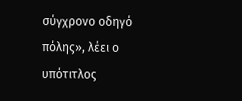σύγχρονο οδηγό πόλης», λέει ο υπότιτλος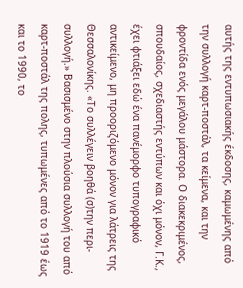αυτής της εντυπωσιακής έκδοσης, καμωμένης από την συλλογή καρτ-ποστάλ, τα κείμενα, και την φροντίδα ενός μεγάλου μάστορα. Ο διακεκριμένος, σπουδαίος, σχεδιαστής εντύπων και όχι μόνον, Γ.Κ., έχει φτιάξει εδώ ένα πανέμορφο τυπογραφικό αντικείμενο, μη προοριζόμενο μόνον για λάτρεις της Θεσσαλονίκης. «Το συλλέγειν βοηθά (σ)την περι-συλλογή.» Βασισμένο στην πλούσια συλλογή του από καρτ-ποστάλ της πολης, τυπωμένες από το 1919 έως και το 1990, το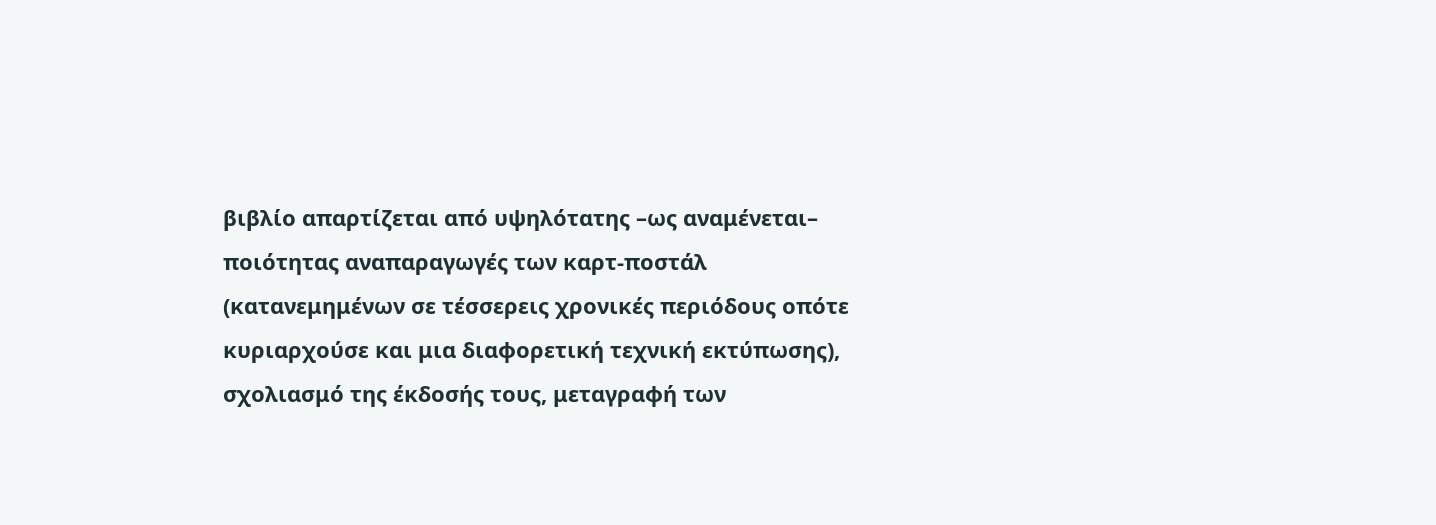βιβλίο απαρτίζεται από υψηλότατης –ως αναμένεται– ποιότητας αναπαραγωγές των καρτ-ποστάλ (κατανεμημένων σε τέσσερεις χρονικές περιόδους οπότε κυριαρχούσε και μια διαφορετική τεχνική εκτύπωσης), σχολιασμό της έκδοσής τους, μεταγραφή των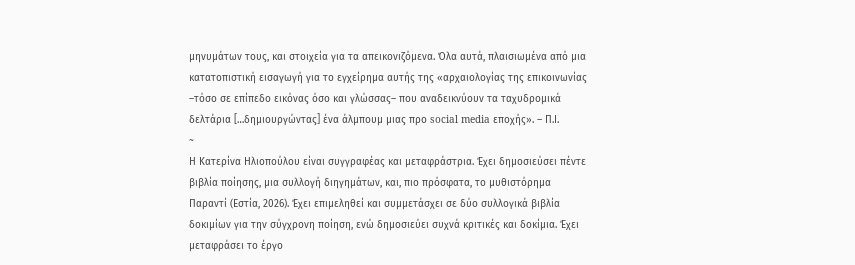μηνυμάτων τους, και στοιχεία για τα απεικονιζόμενα. Όλα αυτά, πλαισιωμένα από μια κατατοπιστική εισαγωγή για το εγχείρημα αυτής της «αρχαιολογίας της επικοινωνίας –τόσο σε επίπεδο εικόνας όσο και γλώσσας– που αναδεικνύουν τα ταχυδρομικά δελτάρια […δημιουργώντας] ένα άλμπουμ μιας προ social media εποχής». – Π.Ι.
~
Η Κατερίνα Ηλιοπούλου είναι συγγραφέας και μεταφράστρια. Έχει δημοσιεύσει πέντε βιβλία ποίησης, μια συλλογή διηγημάτων, και, πιο πρόσφατα, το μυθιστόρημα Παραντί (Εστία, 2026). Έχει επιμεληθεί και συμμετάσχει σε δύο συλλογικά βιβλία δοκιμίων για την σύγχρονη ποίηση, ενώ δημοσιεύει συχνά κριτικές και δοκίμια. Έχει μεταφράσει το έργο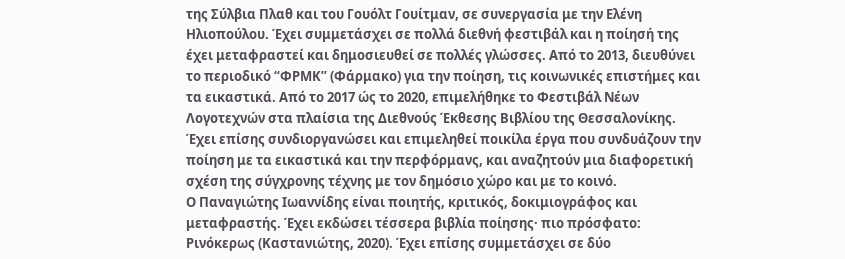της Σύλβια Πλαθ και του Γουόλτ Γουίτμαν, σε συνεργασία με την Ελένη Ηλιοπούλου. Έχει συμμετάσχει σε πολλά διεθνή φεστιβάλ και η ποίησή της έχει μεταφραστεί και δημοσιευθεί σε πολλές γλώσσες. Από το 2013, διευθύνει το περιοδικό “ΦΡΜΚ” (Φάρμακο) για την ποίηση, τις κοινωνικές επιστήμες και τα εικαστικά. Από το 2017 ώς το 2020, επιμελήθηκε το Φεστιβάλ Νέων Λογοτεχνών στα πλαίσια της Διεθνούς Έκθεσης Βιβλίου της Θεσσαλονίκης. Έχει επίσης συνδιοργανώσει και επιμεληθεί ποικίλα έργα που συνδυάζουν την ποίηση με τα εικαστικά και την περφόρμανς, και αναζητούν μια διαφορετική σχέση της σύγχρονης τέχνης με τον δημόσιο χώρο και με το κοινό.
Ο Παναγιώτης Ιωαννίδης είναι ποιητής, κριτικός, δοκιμιογράφος και μεταφραστής. Έχει εκδώσει τέσσερα βιβλία ποίησης· πιο πρόσφατο: Ρινόκερως (Καστανιώτης, 2020). Έχει επίσης συμμετάσχει σε δύο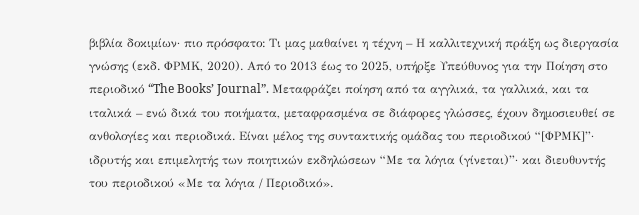βιβλία δοκιμίων· πιο πρόσφατο: Τι μας μαθαίνει η τέχνη – Η καλλιτεχνική πράξη ως διεργασία γνώσης (εκδ. ΦΡΜΚ, 2020). Από το 2013 έως το 2025, υπήρξε Υπεύθυνος για την Ποίηση στο περιοδικό “The Books’ Journal”. Μεταφράζει ποίηση από τα αγγλικά, τα γαλλικά, και τα ιταλικά – ενώ δικά του ποιήματα, μεταφρασμένα σε διάφορες γλώσσες, έχουν δημοσιευθεί σε ανθολογίες και περιοδικά. Είναι μέλος της συντακτικής ομάδας του περιοδικού “[ΦΡΜΚ]”· ιδρυτής και επιμελητής των ποιητικών εκδηλώσεων “Με τα λόγια (γίνεται)”· και διευθυντής του περιοδικού «Με τα λόγια / Περιοδικό».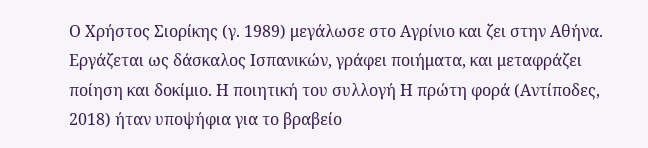Ο Χρήστος Σιορίκης (γ. 1989) μεγάλωσε στο Αγρίνιο και ζει στην Αθήνα. Εργάζεται ως δάσκαλος Ισπανικών, γράφει ποιήματα, και μεταφράζει ποίηση και δοκίμιο. Η ποιητική του συλλογή Η πρώτη φορά (Αντίποδες, 2018) ήταν υποψήφια για το βραβείο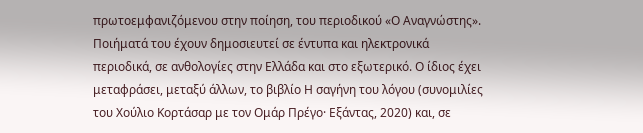πρωτοεμφανιζόμενου στην ποίηση, του περιοδικού «Ο Αναγνώστης». Ποιήματά του έχουν δημοσιευτεί σε έντυπα και ηλεκτρονικά περιοδικά, σε ανθολογίες στην Ελλάδα και στο εξωτερικό. Ο ίδιος έχει μεταφράσει, μεταξύ άλλων, το βιβλίο Η σαγήνη του λόγου (συνομιλίες του Χούλιο Κορτάσαρ με τον Ομάρ Πρέγο· Εξάντας, 2020) και, σε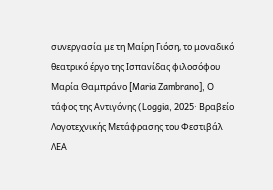συνεργασία με τη Μαίρη Γιόση, το μοναδικό θεατρικό έργο της Ισπανίδας φιλοσόφου Μαρία Θαμπράνο [Maria Zambrano], Ο τάφος της Αντιγόνης (Loggia, 2025· Βραβείο Λογοτεχνικής Μετάφρασης του Φεστιβάλ ΛΕΑ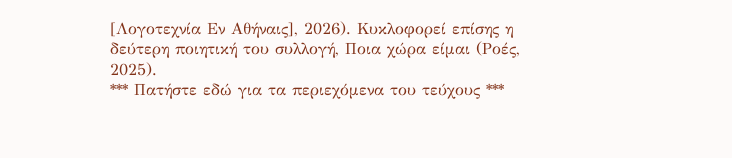[Λογοτεχνία Εν Αθήναις], 2026). Κυκλοφορεί επίσης η δεύτερη ποιητική του συλλογή, Ποια χώρα είμαι (Ροές, 2025).
*** Πατήστε εδώ για τα περιεχόμενα του τεύχους ***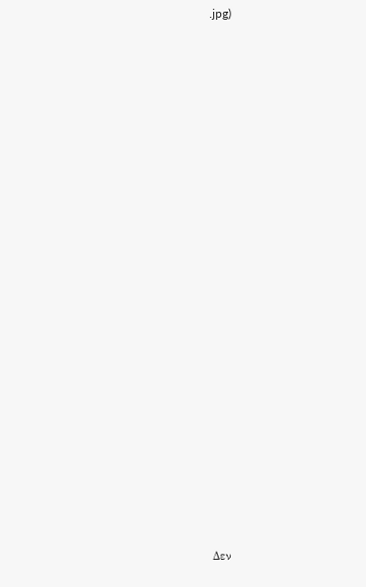.jpg)






















Δεν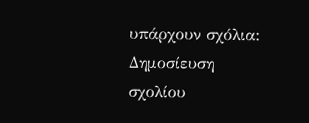υπάρχουν σχόλια:
Δημοσίευση σχολίου